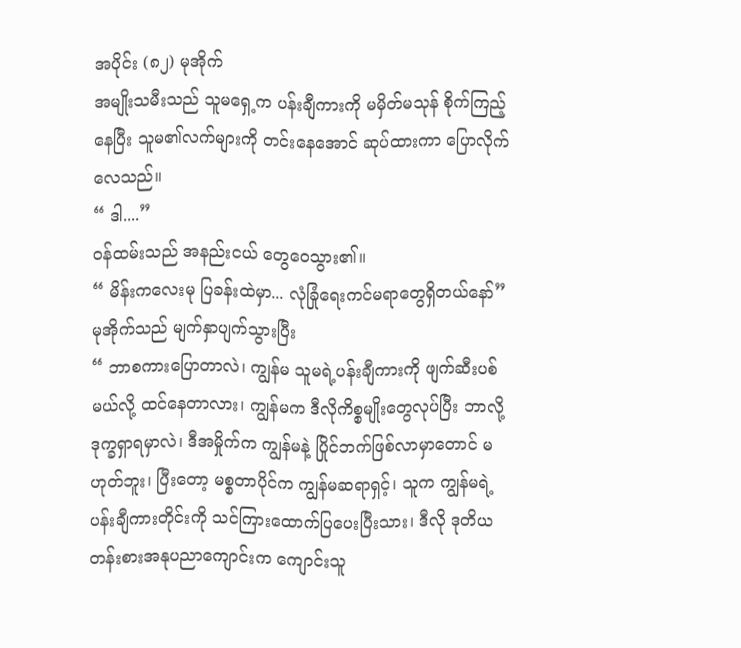အပိုင်း (၈၂) မုအိုက်
အမျိုးသမီးသည် သူမရှေ့က ပန်းချီကားကို မမှိတ်မသုန် စိုက်ကြည့်နေပြီး သူမ၏လက်များကို တင်းနေအောင် ဆုပ်ထားကာ ပြောလိုက်လေသည်။
“ ဒါ....”
ဝန်ထမ်းသည် အနည်းငယ် တွေဝေသွား၏။
“ မိန်းကလေးမု ပြခန်းထဲမှာ... လုံခြုံရေးကင်မရာတွေရှိတယ်နော်”
မုအိုက်သည် မျက်နှာပျက်သွားပြီး
“ ဘာစကားပြောတာလဲ၊ ကျွန်မ သူမရဲ့ပန်းချီကားကို ဖျက်ဆီးပစ်မယ်လို့ ထင်နေတာလား၊ ကျွန်မက ဒီလိုကိစ္စမျိုးတွေလုပ်ပြီး ဘာလို့ ဒုက္ခရှာရမှာလဲ၊ ဒီအမှိုက်က ကျွန်မနဲ့ ပြိုင်ဘက်ဖြစ်လာမှာတောင် မဟုတ်ဘူး၊ ပြီးတော့ မစ္စတာပိုင်က ကျွန်မဆရာရှင့်၊ သူက ကျွန်မရဲ့ပန်းချီကားတိုင်းကို သင်ကြားထောက်ပြပေးပြီးသား၊ ဒီလို ဒုတိယတန်းစားအနုပညာကျောင်းက ကျောင်းသူ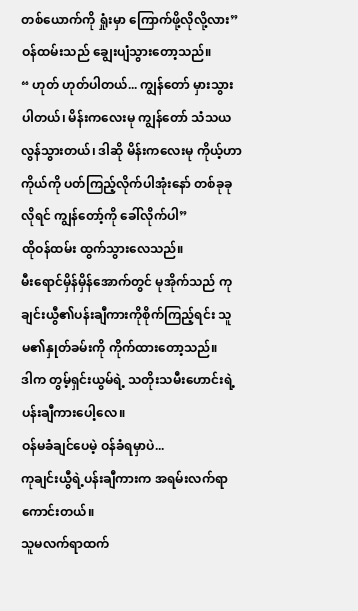တစ်ယောက်ကို ရှုံးမှာ ကြောက်ဖို့လိုလို့လား”
ဝန်ထမ်းသည် ချွေးပျံသွားတော့သည်။
“ ဟုတ် ဟုတ်ပါတယ်... ကျွန်တော် မှားသွားပါတယ်၊ မိန်းကလေးမု ကျွန်တော် သံသယလွန်သွားတယ်၊ ဒါဆို မိန်းကလေးမု ကိုယ့်ဟာကိုယ်ကို ပတ်ကြည့်လိုက်ပါအုံးနော် တစ်ခုခုလိုရင် ကျွန်တော့်ကို ခေါ်လိုက်ပါ”
ထိုဝန်ထမ်း ထွက်သွားလေသည်။
မီးရောင်မှိန်မှိန်အောက်တွင် မုအိုက်သည် ကုချင်းယွီ၏ပန်းချီကားကိုစိုက်ကြည့်ရင်း သူမ၏နှုတ်ခမ်းကို ကိုက်ထားတော့သည်။
ဒါက တွမ့်ရှင်းယွမ်ရဲ့ သတိုးသမီးဟောင်းရဲ့ ပန်းချီကားပေါ့လေ။
ဝန်မခံချင်ပေမဲ့ ဝန်ခံရမှာပဲ...
ကုချင်းယွီရဲ့ပန်းချီကားက အရမ်းလက်ရာကောင်းတယ်။
သူမလက်ရာထက်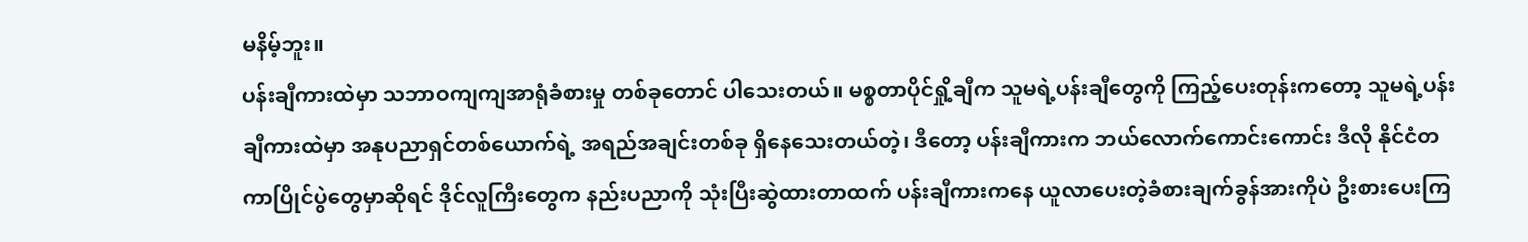မနိမ့်ဘူး။
ပန်းချီကားထဲမှာ သဘာဝကျကျအာရုံခံစားမှု တစ်ခုတောင် ပါသေးတယ်။ မစ္စတာပိုင်ရှို့ချီက သူမရဲ့ပန်းချီတွေကို ကြည့်ပေးတုန်းကတော့ သူမရဲ့ပန်းချီကားထဲမှာ အနုပညာရှင်တစ်ယောက်ရဲ့ အရည်အချင်းတစ်ခု ရှိနေသေးတယ်တဲ့၊ ဒီတော့ ပန်းချီကားက ဘယ်လောက်ကောင်းကောင်း ဒီလို နိုင်ငံတကာပြိုင်ပွဲတွေမှာဆိုရင် ဒိုင်လူကြီးတွေက နည်းပညာကို သုံးပြီးဆွဲထားတာထက် ပန်းချီကားကနေ ယူလာပေးတဲ့ခံစားချက်ခွန်အားကိုပဲ ဦးစားပေးကြ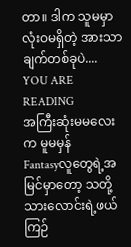တာ။ ဒါက သူမမှာ လုံးဝမရှိတဲ့ အားသာချက်တစ်ခုပဲ....
YOU ARE READING
အကြီးဆုံးမမလေးက မူမမှန်
Fantasyလူတွေရဲ့အမြင်မှာတော့ သတို့သားလောင်းရဲ့ဖယ်ကြဉ်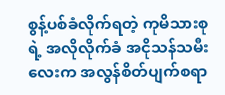စွန့်ပစ်ခံလိုက်ရတဲ့ ကုမိသားစုရဲ့ အလိုလိုက်ခံ အငိုသန်သမီးလေးက အလွန်စိတ်ပျက်စရာ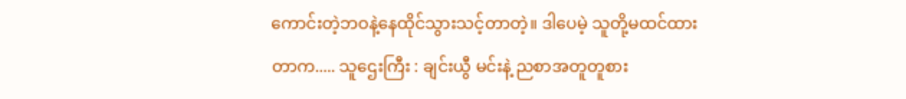ကောင်းတဲ့ဘဝနဲ့နေထိုင်သွားသင့်တာတဲ့။ ဒါပေမဲ့ သူတို့မထင်ထားတာက..... သူဌေးကြီး : ချင်းယွီ မင်းနဲ့ ညစာအတူတူစား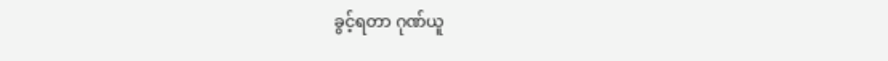ခွင့်ရတာ ဂုဏ်ယူ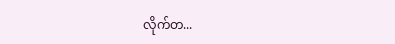လိုက်တ...